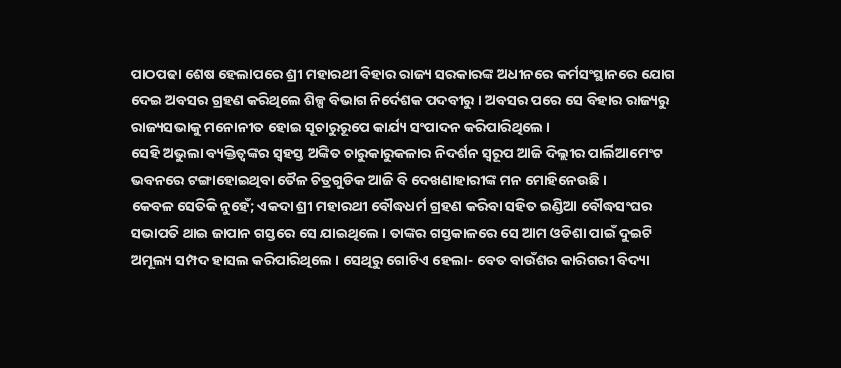ପାଠପଢା ଶେଷ ହେଲାପରେ ଶ୍ରୀ ମହାରଥୀ ବିହାର ରାଜ୍ୟ ସରକାରଙ୍କ ଅଧୀନରେ କର୍ମସଂସ୍ଥାନରେ ଯୋଗ ଦେଇ ଅବସର ଗ୍ରହଣ କରିଥିଲେ ଶିଳ୍ପ ବିଭାଗ ନିର୍ଦେଶକ ପଦବୀରୁ । ଅବସର ପରେ ସେ ବିହାର ରାଜ୍ୟରୁ ରାଜ୍ୟସଭାକୁ ମନୋନୀତ ହୋଇ ସୂଚାରୁରୂପେ କାର୍ଯ୍ୟ ସଂପାଦନ କରିପାରିଥିଲେ ।
ସେହି ଅଭୁଲା ବ୍ୟକ୍ତିତ୍ୱଙ୍କର ସ୍ୱହସ୍ତ ଅଙ୍କିତ ଚାରୁକାରୁକଳାର ନିଦର୍ଶନ ସ୍ୱରୂପ ଆଜି ଦିଲ୍ଲୀର ପାର୍ଲିଆମେଂଟ ଭବନରେ ଟଙ୍ଗାହୋଇଥିବା ତୈଳ ଚିତ୍ରଗୁଡିକ ଆଜି ବି ଦେଖଣାହାରୀଙ୍କ ମନ ମୋହିନେଉଛି ।
କେବଳ ସେତିକି ନୁହେଁ; ଏକଦା ଶ୍ରୀ ମହାରଥୀ ବୌଦ୍ଧଧର୍ମ ଗ୍ରହଣ କରିବା ସହିତ ଇଣ୍ଡିଆ ବୌଦ୍ଧସଂଘର ସଭାପତି ଥାଇ ଜାପାନ ଗସ୍ତରେ ସେ ଯାଇଥିଲେ । ତାଙ୍କର ଗସ୍ତକାଳରେ ସେ ଆମ ଓଡିଶା ପାଇଁ ଦୁଇଟି ଅମୂଲ୍ୟ ସମ୍ପଦ ହାସଲ କରିପାରିଥିଲେ । ସେଥିରୁ ଗୋଟିଏ ହେଲା- ବେତ ବାଉଁଶର କାରିଗରୀ ବିଦ୍ୟା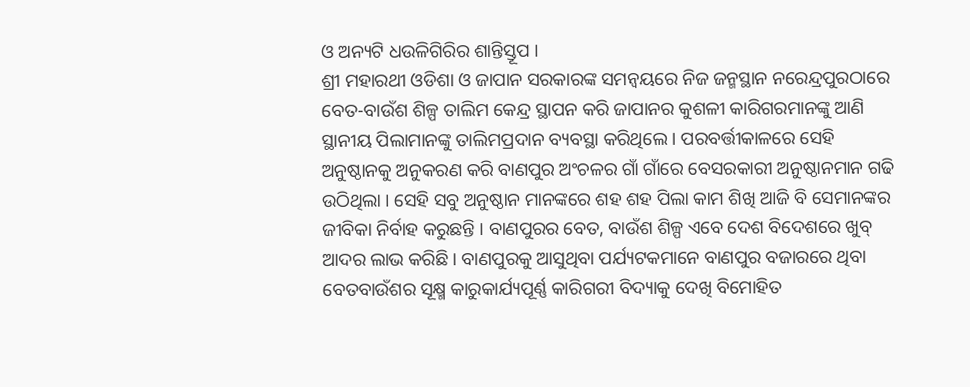ଓ ଅନ୍ୟଟି ଧଉଳିଗିରିର ଶାନ୍ତିସ୍ତୂପ ।
ଶ୍ରୀ ମହାରଥୀ ଓଡିଶା ଓ ଜାପାନ ସରକାରଙ୍କ ସମନ୍ୱୟରେ ନିଜ ଜନ୍ମସ୍ଥାନ ନରେନ୍ଦ୍ରପୁରଠାରେ ବେତ-ବାଉଁଶ ଶିଳ୍ପ ତାଲିମ କେନ୍ଦ୍ର ସ୍ଥାପନ କରି ଜାପାନର କୁଶଳୀ କାରିଗରମାନଙ୍କୁ ଆଣି ସ୍ଥାନୀୟ ପିଲାମାନଙ୍କୁ ତାଲିମପ୍ରଦାନ ବ୍ୟବସ୍ଥା କରିଥିଲେ । ପରବର୍ତ୍ତୀକାଳରେ ସେହି ଅନୁଷ୍ଠାନକୁ ଅନୁକରଣ କରି ବାଣପୁର ଅଂଚଳର ଗାଁ ଗାଁରେ ବେସରକାରୀ ଅନୁଷ୍ଠାନମାନ ଗଢି ଉଠିଥିଲା । ସେହି ସବୁ ଅନୁଷ୍ଠାନ ମାନଙ୍କରେ ଶହ ଶହ ପିଲା କାମ ଶିଖି ଆଜି ବି ସେମାନଙ୍କର ଜୀବିକା ନିର୍ବାହ କରୁଛନ୍ତି । ବାଣପୁରର ବେତ, ବାଉଁଶ ଶିଳ୍ପ ଏବେ ଦେଶ ବିଦେଶରେ ଖୁବ୍ ଆଦର ଲାଭ କରିଛି । ବାଣପୁରକୁ ଆସୁଥିବା ପର୍ଯ୍ୟଟକମାନେ ବାଣପୁର ବଜାରରେ ଥିବା ବେତବାଉଁଶର ସୂକ୍ଷ୍ମ କାରୁକାର୍ଯ୍ୟପୂର୍ଣ୍ଣ କାରିଗରୀ ବିଦ୍ୟାକୁ ଦେଖି ବିମୋହିତ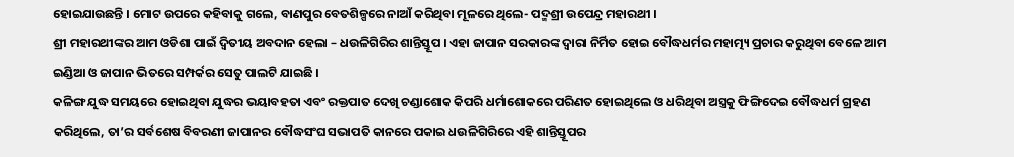ହୋଇଯାଉଛନ୍ତି । ମୋଟ ଉପରେ କହିବାକୁ ଗଲେ, ବାଣପୁର ବେତଶିଳ୍ପରେ ନାଆଁ କରିଥିବା ମୂଳରେ ଥିଲେ- ପଦ୍ମଶ୍ରୀ ଉପେନ୍ଦ୍ର ମହାରଥୀ ।
ଶ୍ରୀ ମହାରଥୀଙ୍କର ଆମ ଓଡିଶା ପାଇଁ ଦ୍ୱିତୀୟ ଅବଦାନ ହେଲା – ଧଉଳିଗିରିର ଶାନ୍ତିସ୍ତୂପ । ଏହା ଜାପାନ ସରକାରଙ୍କ ଦ୍ୱାରା ନିର୍ମିତ ହୋଇ ବୌଦ୍ଧଧର୍ମର ମହାତ୍ମ୍ୟ ପ୍ରଚାର କରୁଥିବା ବେଳେ ଆମ ଇଣ୍ଡିଆ ଓ ଜାପାନ ଭିତରେ ସମ୍ପର୍କର ସେତୁ ପାଲଟି ଯାଇଛି ।
କଳିଙ୍ଗ ଯୁଦ୍ଧ ସମୟରେ ହୋଇଥିବା ଯୁଦ୍ଧର ଭୟାବହତା ଏବଂ ରକ୍ତପାତ ଦେଖି ଚଣ୍ଡାଶୋକ କିପରି ଧର୍ମାଶୋକରେ ପରିଣତ ହୋଇଥିଲେ ଓ ଧରିଥିବା ଅସ୍ତ୍ରକୁ ଫିଙ୍ଗିଦେଇ ବୌଦ୍ଧଧର୍ମ ଗ୍ରହଣ କରିଥିଲେ, ତା’ର ସର୍ବଶେଷ ବିବରଣୀ ଜାପାନର ବୌଦ୍ଧସଂଘ ସଭାପତି କାନରେ ପକାଇ ଧଉଳିଗିରିରେ ଏହି ଶାନ୍ତିସ୍ତୂପର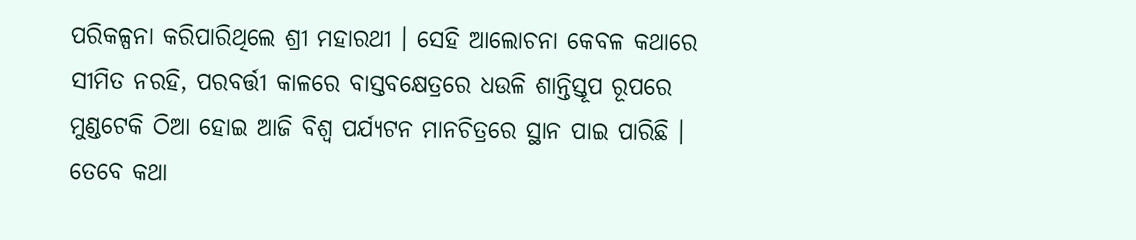ପରିକଳ୍ପନା କରିପାରିଥିଲେ ଶ୍ରୀ ମହାରଥୀ । ସେହି ଆଲୋଚନା କେବଳ କଥାରେ ସୀମିତ ନରହି, ପରବର୍ତ୍ତୀ କାଳରେ ବାସ୍ତବକ୍ଷେତ୍ରରେ ଧଉଳି ଶାନ୍ତିସ୍ତୂପ ରୂପରେ ମୁଣ୍ଡଟେକି ଠିଆ ହୋଇ ଆଜି ବିଶ୍ୱ ପର୍ଯ୍ୟଟନ ମାନଚିତ୍ରରେ ସ୍ଥାନ ପାଇ ପାରିଛି ।
ତେବେ କଥା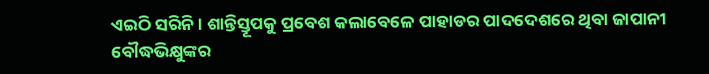ଏଇଠି ସରିନି । ଶାନ୍ତିସ୍ତୂପକୁ ପ୍ରବେଶ କଲାବେଳେ ପାହାଡର ପାଦଦେଶରେ ଥିବା ଜାପାନୀ ବୌଦ୍ଧଭିକ୍ଷୁଙ୍କର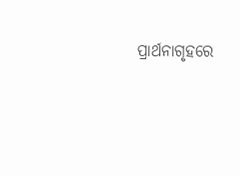ପ୍ରାର୍ଥନାଗୃହରେ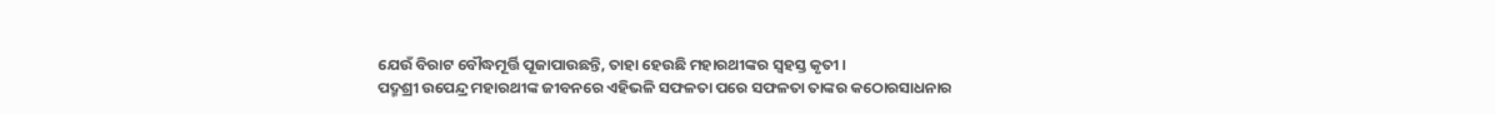ଯେଉଁ ବିରାଟ ବୌଦ୍ଧମୂର୍ତ୍ତି ପୂଜାପାଉଛନ୍ତି, ତାହା ହେଉଛି ମହାରଥୀଙ୍କର ସ୍ୱହସ୍ତ କୃତୀ ।
ପଦ୍ମଶ୍ରୀ ଉପେନ୍ଦ୍ର ମହାରଥୀଙ୍କ ଜୀବନରେ ଏହିଭଳି ସଫଳତା ପରେ ସଫଳତା ତାଙ୍କର କଠୋରସାଧନାର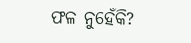ଫଳ ନୁହେଁକି?